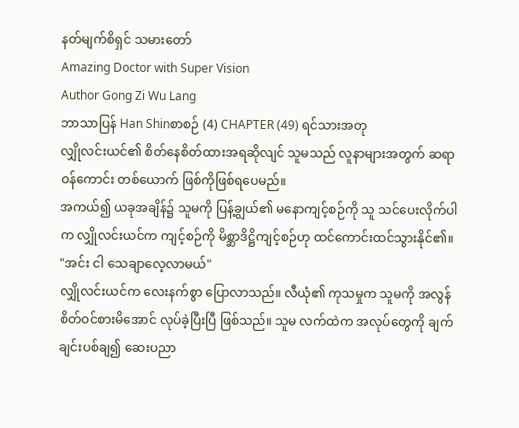နတ်မျက်စိရှင် သမားတော်
Amazing Doctor with Super Vision
Author Gong Zi Wu Lang
ဘာသာပြန် Han Shinစာစဉ် (4) CHAPTER (49) ရင်သားအတု
လျှိုလင်းယင်၏ စိတ်နေစိတ်ထားအရဆိုလျင် သူမသည် လူနာများအတွက် ဆရာဝန်ကောင်း တစ်ယောက် ဖြစ်ကိုဖြစ်ရပေမည်။
အကယ်၍ ယခုအချိန်၌ သူမကို ပြန့်ချွယ်၏ မနောကျင့်စဉ်ကို သူ သင်ပေးလိုက်ပါက လျှိုလင်းယင်က ကျင့်စဉ်ကို မိစ္ဆာဒိဋ္ဌိကျင့်စဉ်ဟု ထင်ကောင်းထင်သွားနိုင်၏။
"အင်း ငါ သေချာလေ့လာမယ်"
လျှိုလင်းယင်က လေးနက်စွာ ပြောလာသည်။ လီယုံ၏ ကုသမှုက သူမကို အလွန်စိတ်ဝင်စားမိအောင် လုပ်ခဲ့ပြီးပြီ ဖြစ်သည်။ သူမ လက်ထဲက အလုပ်တွေကို ချက်ချင်းပစ်ချ၍ ဆေးပညာ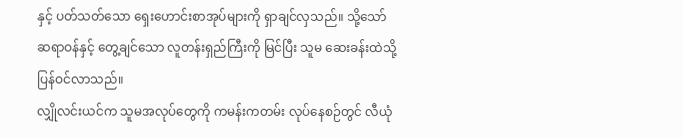နှင့် ပတ်သတ်သော ရှေးဟောင်းစာအုပ်များကို ရှာချင်လှသည်။ သို့သော် ဆရာဝန်နှင့် တွေ့ချင်သော လူတန်းရှည်ကြီးကို မြင်ပြီး သူမ ဆေးခန်းထဲသို့ ပြန်ဝင်လာသည်။
လျှိုလင်းယင်က သူမအလုပ်တွေကို ကမန်းကတမ်း လုပ်နေစဉ်တွင် လီယုံ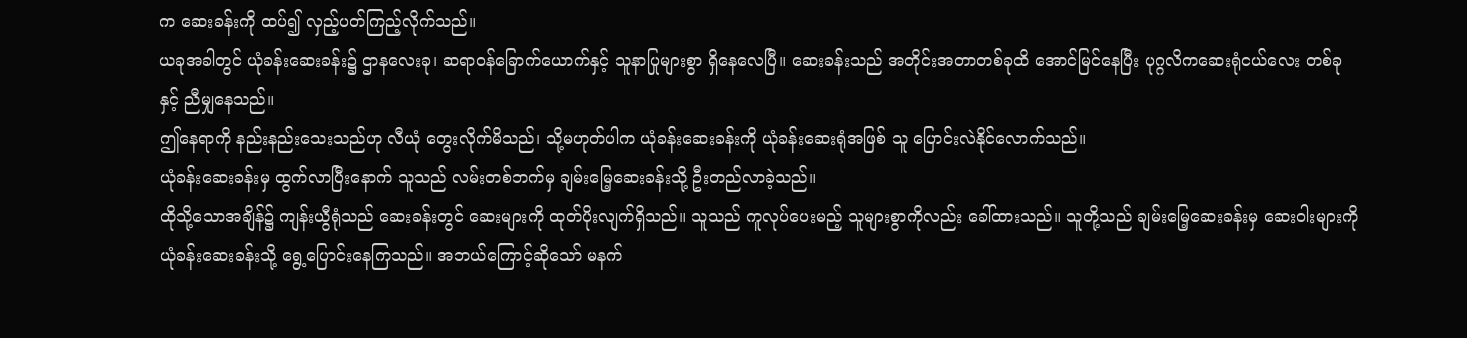က ဆေးခန်းကို ထပ်၍ လှည့်ပတ်ကြည့်လိုက်သည်။
ယခုအခါတွင် ယုံခန်းဆေးခန်း၌ ဌာနလေးခု၊ ဆရာဝန်ခြောက်ယောက်နှင့် သူနာပြုများစွာ ရှိနေလေပြီ။ ဆေးခန်းသည် အတိုင်းအတာတစ်ခုထိ အောင်မြင်နေပြီး ပုဂ္ဂလိကဆေးရုံငယ်လေး တစ်ခုနှင့် ညီမျှနေသည်။
ဤနေရာကို နည်းနည်းသေးသည်ဟု လီယုံ တွေးလိုက်မိသည်၊ သို့မဟုတ်ပါက ယုံခန်းဆေးခန်းကို ယုံခန်းဆေးရုံအဖြစ် သူ ပြောင်းလဲနိုင်လောက်သည်။
ယုံခန်းဆေးခန်းမှ ထွက်လာပြီးနောက် သူသည် လမ်းတစ်ဘက်မှ ချမ်းမြေ့ဆေးခန်းသို့ ဦးတည်လာခဲ့သည်။
ထိုသို့သောအချိန်၌ ကျန်းယွီရုံသည် ဆေးခန်းတွင် ဆေးများကို ထုတ်ပိုးလျက်ရှိသည်။ သူသည် ကူလုပ်ပေးမည့် သူများစွာကိုလည်း ခေါ်ထားသည်။ သူတို့သည် ချမ်းမြေ့ဆေးခန်းမှ ဆေးဝါးများကို ယုံခန်းဆေးခန်းသို့ ရွေ့ပြောင်းနေကြသည်။ အဘယ်ကြောင့်ဆိုသော် မနက်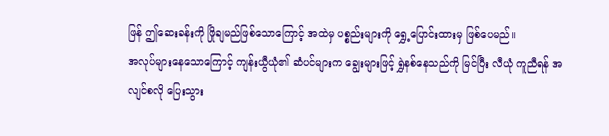ဖြန် ဤဆေးခန်းကို ဖြိုချမည်ဖြစ်သောကြောင့် အထဲမှ ပစ္စည်းများကို ရွှေ့ပြောင်းထားမှ ဖြစ်ပေမည်။
အလုပ်များနေသောကြောင့် ကျန်းယွီယုံ၏ ဆံပင်များက ချွေးများဖြင့် ရွှဲနစ်နေသည်ကို မြင်ပြီး လီယုံ ကူညီရန် အလျင်စလို ပြေးသွား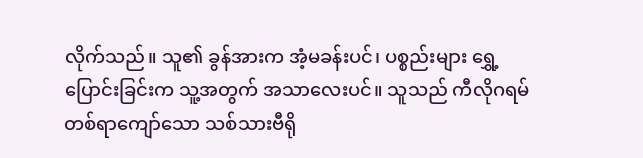လိုက်သည်။ သူ၏ ခွန်အားက အံ့မခန်းပင်၊ ပစ္စည်းများ ရွှေ့ပြောင်းခြင်းက သူ့အတွက် အသာလေးပင်။ သူသည် ကီလိုဂရမ် တစ်ရာကျော်သော သစ်သားဗီရို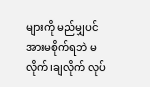များကို မည်မျှပင် အားမစိုက်ရဘဲ မလိုက်၊ချလိုက် လုပ်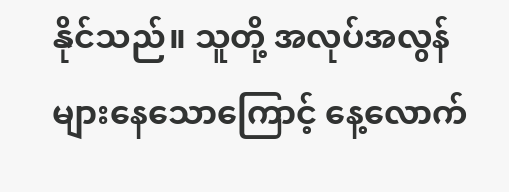နိုင်သည်။ သူတို့ အလုပ်အလွန်များနေသောကြောင့် နေ့လောက်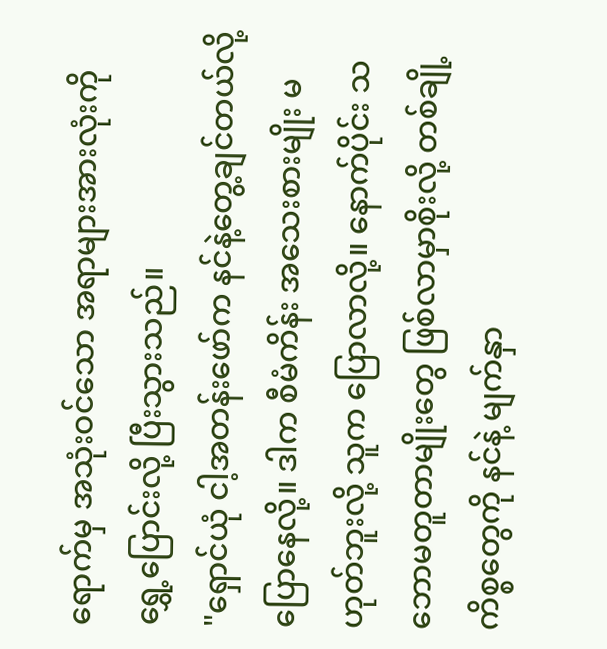ရောက်မှ အသုံးဝင်သော အရာများအားလုံးကို ရွှေ့ပြောင်းလို့ ပြီးသွားသည်။
"ရှောင်ယုံ ငါ့အတန်းဖော်က နင်နဲ့တွေ့ချင်တယ်လို့ ပြောနေလို့။ ဒါက စီမံကိန်း အသေးစားမျိုး မဟုတ်ဘူးလို့ သူက ပြောလာလို့။ နောက်ပိုင်း သဘောမတူတာမျိုးတွေ ဖြစ်လာမှာစိုးလို့ တစ်ချို့ကိစ္စတွေကို နင်နဲ့ မျက်နှာ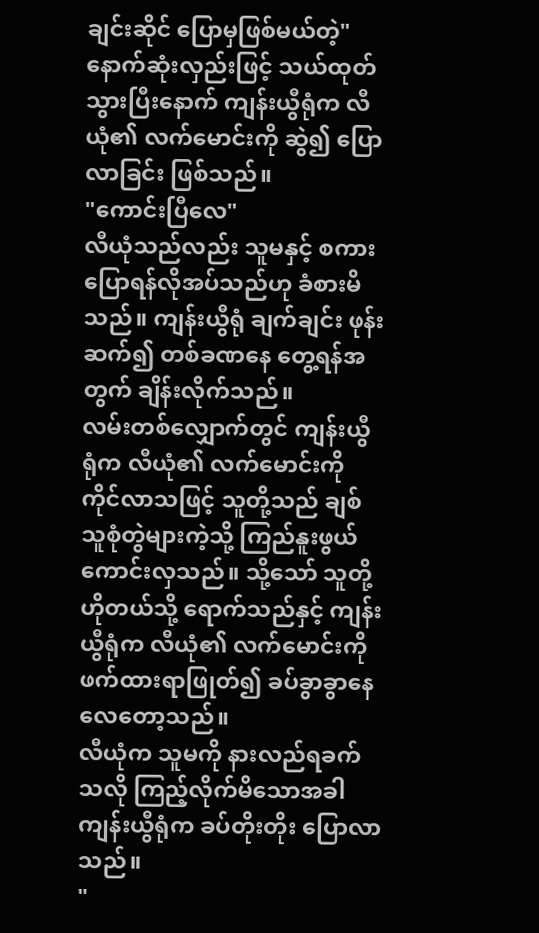ချင်းဆိုင် ပြောမှဖြစ်မယ်တဲ့"
နောက်ဆုံးလှည်းဖြင့် သယ်ထုတ်သွားပြီးနောက် ကျန်းယွီရုံက လီယုံ၏ လက်မောင်းကို ဆွဲ၍ ပြောလာခြင်း ဖြစ်သည်။
"ကောင်းပြီလေ"
လီယုံသည်လည်း သူမနှင့် စကားပြောရန်လိုအပ်သည်ဟု ခံစားမိသည်။ ကျန်းယွီရုံ ချက်ချင်း ဖုန်းဆက်၍ တစ်ခဏနေ တွေ့ရန်အတွက် ချိန်းလိုက်သည်။
လမ်းတစ်လျှောက်တွင် ကျန်းယွီရုံက လီယုံ၏ လက်မောင်းကို ကိုင်လာသဖြင့် သူတို့သည် ချစ်သူစုံတွဲများကဲ့သို့ ကြည်နူးဖွယ်ကောင်းလှသည်။ သို့သော် သူတို့ ဟိုတယ်သို့ ရောက်သည်နှင့် ကျန်းယွီရုံက လီယုံ၏ လက်မောင်းကို ဖက်ထားရာဖြုတ်၍ ခပ်ခွာခွာနေလေတော့သည်။
လီယုံက သူမကို နားလည်ရခက်သလို ကြည့်လိုက်မိသောအခါ ကျန်းယွီရုံက ခပ်တိုးတိုး ပြောလာသည်။
"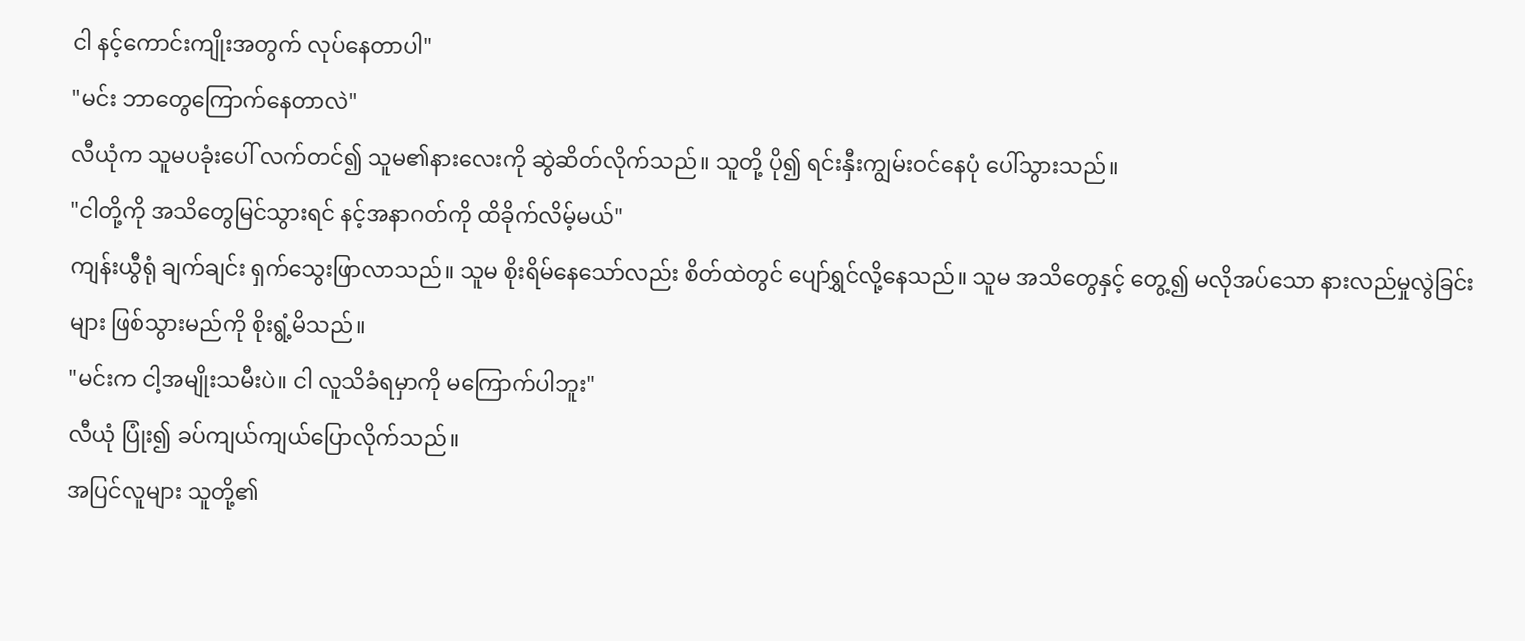ငါ နင့်ကောင်းကျိုးအတွက် လုပ်နေတာပါ"
"မင်း ဘာတွေကြောက်နေတာလဲ"
လီယုံက သူမပခုံးပေါ် လက်တင်၍ သူမ၏နားလေးကို ဆွဲဆိတ်လိုက်သည်။ သူတို့ ပို၍ ရင်းနှီးကျွမ်းဝင်နေပုံ ပေါ်သွားသည်။
"ငါတို့ကို အသိတွေမြင်သွားရင် နင့်အနာဂတ်ကို ထိခိုက်လိမ့်မယ်"
ကျန်းယွီရုံ ချက်ချင်း ရှက်သွေးဖြာလာသည်။ သူမ စိုးရိမ်နေသော်လည်း စိတ်ထဲတွင် ပျော်ရွှင်လို့နေသည်။ သူမ အသိတွေနှင့် တွေ့၍ မလိုအပ်သော နားလည်မှုလွဲခြင်းများ ဖြစ်သွားမည်ကို စိုးရွံ့မိသည်။
"မင်းက ငါ့အမျိုးသမီးပဲ။ ငါ လူသိခံရမှာကို မကြောက်ပါဘူး"
လီယုံ ပြုံး၍ ခပ်ကျယ်ကျယ်ပြောလိုက်သည်။
အပြင်လူများ သူတို့၏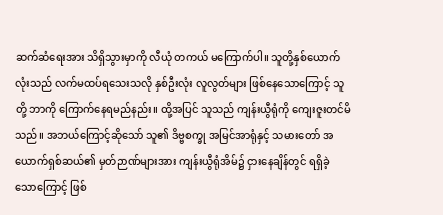ဆက်ဆံရေးအား သိရှိသွားမှာကို လီယုံ တကယ် မကြောက်ပါ။ သူတို့နှစ်ယောက်လုံးသည် လက်မထပ်ရသေးသလို နှစ်ဦးလုံး လူလွတ်များ ဖြစ်နေသောကြောင့် သူတို့ ဘာကို ကြောက်နေရမည်နည်း။ ထို့အပြင် သူသည် ကျန်းယွီရုံကို ကျေးဇူးတင်မိသည်။ အဘယ်ကြောင့်ဆိုသော် သူ၏ ဒိဗ္ဗစက္ခု အမြင်အာရုံနှင့် သမားတော် အယောက်ရှစ်ဆယ်၏ မှတ်ဉာဏ်များအား ကျန်းယွီရုံအိမ်၌ ငှားနေချိန်တွင် ရရှိခဲ့သောကြောင့် ဖြစ်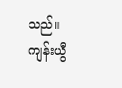သည်။ ကျန်းယွီ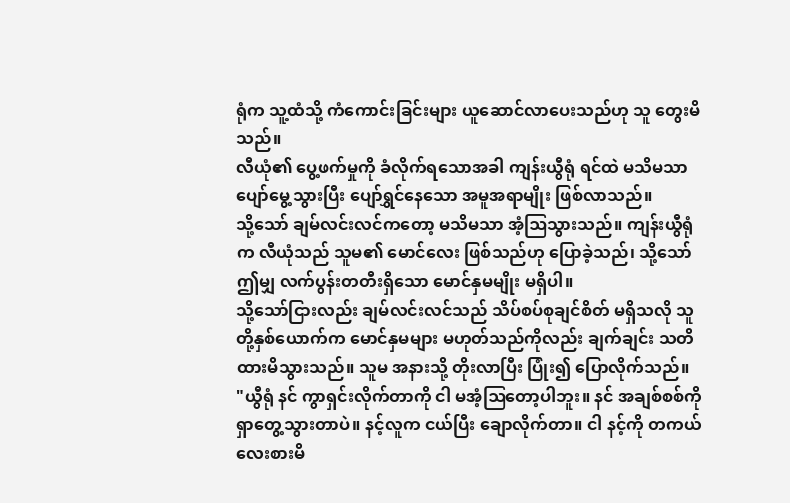ရုံက သူ့ထံသို့ ကံကောင်းခြင်းများ ယူဆောင်လာပေးသည်ဟု သူ တွေးမိသည်။
လီယုံ၏ ပွေ့ဖက်မှုကို ခံလိုက်ရသောအခါ ကျန်းယွီရုံ ရင်ထဲ မသိမသာ ပျော်မွေ့သွားပြီး ပျော်ရွှင်နေသော အမူအရာမျိုး ဖြစ်လာသည်။
သို့သော် ချမ်လင်းလင်ကတော့ မသိမသာ အံ့ဩသွားသည်။ ကျန်းယွီရုံက လီယုံသည် သူမ၏ မောင်လေး ဖြစ်သည်ဟု ပြောခဲ့သည်၊ သို့သော် ဤမျှ လက်ပွန်းတတီးရှိသော မောင်နှမမျိုး မရှိပါ။
သို့သော်ငြားလည်း ချမ်လင်းလင်သည် သိပ်စပ်စုချင်စိတ် မရှိသလို သူတို့နှစ်ယောက်က မောင်နှမများ မဟုတ်သည်ကိုလည်း ချက်ချင်း သတိထားမိသွားသည်။ သူမ အနားသို့ တိုးလာပြီး ပြုံး၍ ပြောလိုက်သည်။
"ယွီရုံ နင် ကွာရှင်းလိုက်တာကို ငါ မအံ့ဩတော့ပါဘူး။ နင် အချစ်စစ်ကို ရှာတွေ့သွားတာပဲ။ နင့်လူက ငယ်ပြီး ချောလိုက်တာ။ ငါ နင့်ကို တကယ် လေးစားမိ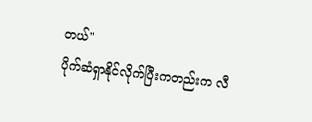တယ်"
ပိုက်ဆံရှာနိုင်လိုက်ပြီးကတည်းက လီ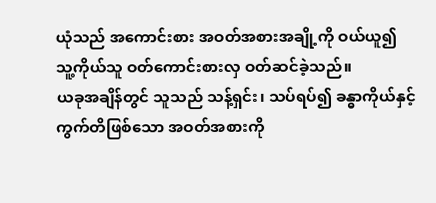ယုံသည် အကောင်းစား အဝတ်အစားအချို့ကို ဝယ်ယူ၍ သူ့ကိုယ်သူ ဝတ်ကောင်းစားလှ ဝတ်ဆင်ခဲ့သည်။
ယခုအချိန်တွင် သူသည် သန့်ရှင်း၊ သပ်ရပ်၍ ခန္ဓာကိုယ်နှင့် ကွက်တိဖြစ်သော အဝတ်အစားကို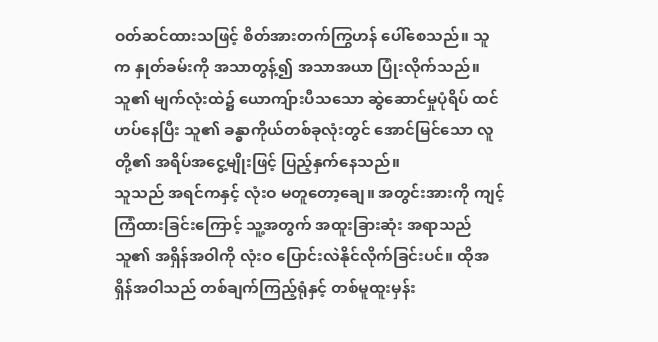ဝတ်ဆင်ထားသဖြင့် စိတ်အားတက်ကြွဟန် ပေါ်စေသည်။ သူက နှုတ်ခမ်းကို အသာတွန့်၍ အသာအယာ ပြုံးလိုက်သည်။ သူ၏ မျက်လုံးထဲ၌ ယောကျ်ားပီသသော ဆွဲဆောင်မှုပုံရိပ် ထင်ဟပ်နေပြီး သူ၏ ခန္ဓာကိုယ်တစ်ခုလုံးတွင် အောင်မြင်သော လူတို့၏ အရိပ်အငွေ့မျိုးဖြင့် ပြည့်နှက်နေသည်။
သူသည် အရင်ကနှင့် လုံးဝ မတူတော့ချေ။ အတွင်းအားကို ကျင့်ကြံထားခြင်းကြောင့် သူ့အတွက် အထူးခြားဆုံး အရာသည် သူ၏ အရှိန်အဝါကို လုံးဝ ပြောင်းလဲနိုင်လိုက်ခြင်းပင်။ ထိုအရှိန်အဝါသည် တစ်ချက်ကြည့်ရုံနှင့် တစ်မူထူးမှန်း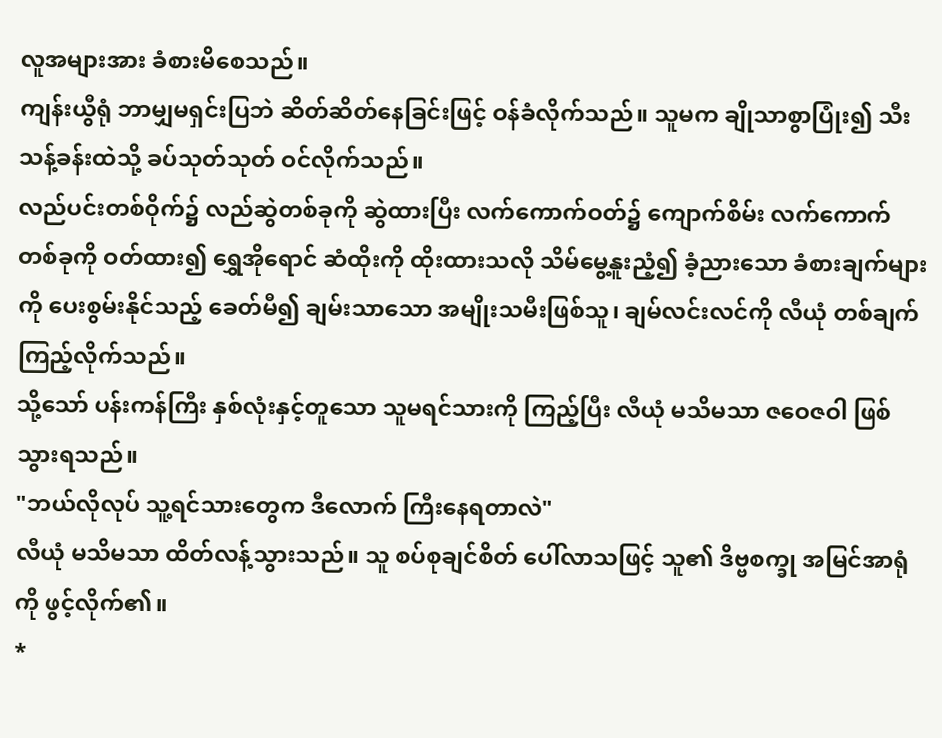လူအများအား ခံစားမိစေသည်။
ကျန်းယွီရုံ ဘာမျှမရှင်းပြဘဲ ဆိတ်ဆိတ်နေခြင်းဖြင့် ဝန်ခံလိုက်သည်။ သူမက ချိုသာစွာပြုံး၍ သီးသန့်ခန်းထဲသို့ ခပ်သုတ်သုတ် ဝင်လိုက်သည်။
လည်ပင်းတစ်ဝိုက်၌ လည်ဆွဲတစ်ခုကို ဆွဲထားပြီး လက်ကောက်ဝတ်၌ ကျောက်စိမ်း လက်ကောက်တစ်ခုကို ဝတ်ထား၍ ရွှေအိုရောင် ဆံထိုးကို ထိုးထားသလို သိမ်မွေ့နူးညံ့၍ ခံ့ညားသော ခံစားချက်များကို ပေးစွမ်းနိုင်သည့် ခေတ်မီ၍ ချမ်းသာသော အမျိုးသမီးဖြစ်သူ၊ ချမ်လင်းလင်ကို လီယုံ တစ်ချက်ကြည့်လိုက်သည်။
သို့သော် ပန်းကန်ကြီး နှစ်လုံးနှင့်တူသော သူမရင်သားကို ကြည့်ပြီး လီယုံ မသိမသာ ဇဝေဇဝါ ဖြစ်သွားရသည်။
"ဘယ်လိုလုပ် သူ့ရင်သားတွေက ဒီလောက် ကြီးနေရတာလဲ"
လီယုံ မသိမသာ ထိတ်လန့်သွားသည်။ သူ စပ်စုချင်စိတ် ပေါ်လာသဖြင့် သူ၏ ဒိဗ္ဗစက္ခု အမြင်အာရုံကို ဖွင့်လိုက်၏။
*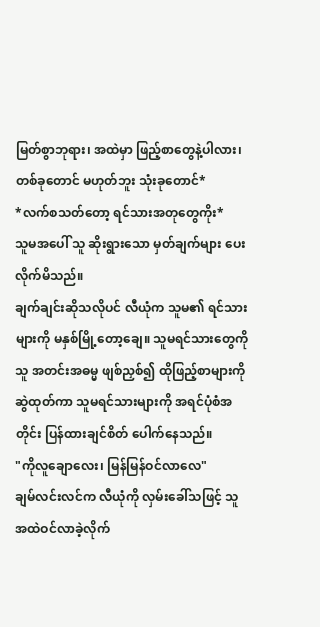မြတ်စွာဘုရား၊ အထဲမှာ ဖြည့်စာတွေနဲ့ပါလား၊ တစ်ခုတောင် မဟုတ်ဘူး သုံးခုတောင်*
*လက်စသတ်တော့ ရင်သားအတုတွေကိုး*
သူမအပေါ် သူ ဆိုးရွားသော မှတ်ချက်များ ပေးလိုက်မိသည်။
ချက်ချင်းဆိုသလိုပင် လီယုံက သူမ၏ ရင်သားများကို မနှစ်မြို့တော့ချေ။ သူမရင်သားတွေကို သူ အတင်းအဓမ္မ ဖျစ်ညှစ်၍ ထိုဖြည့်စာများကို ဆွဲထုတ်ကာ သူမရင်သားများကို အရင်ပုံစံအတိုင်း ပြန်ထားချင်စိတ် ပေါက်နေသည်။
"ကိုလူချောလေး၊ မြန်မြန်ဝင်လာလေ"
ချမ်လင်းလင်က လီယုံကို လှမ်းခေါ်သဖြင့် သူ အထဲဝင်လာခဲ့လိုက်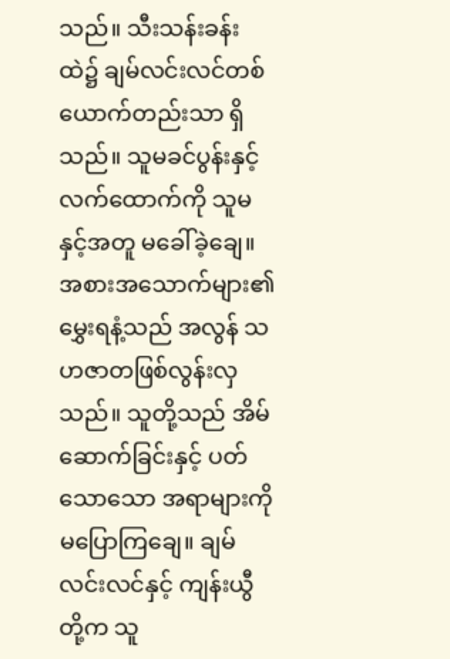သည်။ သီးသန်းခန်းထဲ၌ ချမ်လင်းလင်တစ်ယောက်တည်းသာ ရှိသည်။ သူမခင်ပွန်းနှင့် လက်ထောက်ကို သူမနှင့်အတူ မခေါ်ခဲ့ချေ။
အစားအသောက်များ၏ မွှေးရနံ့သည် အလွန် သဟဇာတဖြစ်လွန်းလှသည်။ သူတို့သည် အိမ်ဆောက်ခြင်းနှင့် ပတ်သောသော အရာများကို မပြောကြချေ။ ချမ်လင်းလင်နှင့် ကျန်းယွီတို့က သူ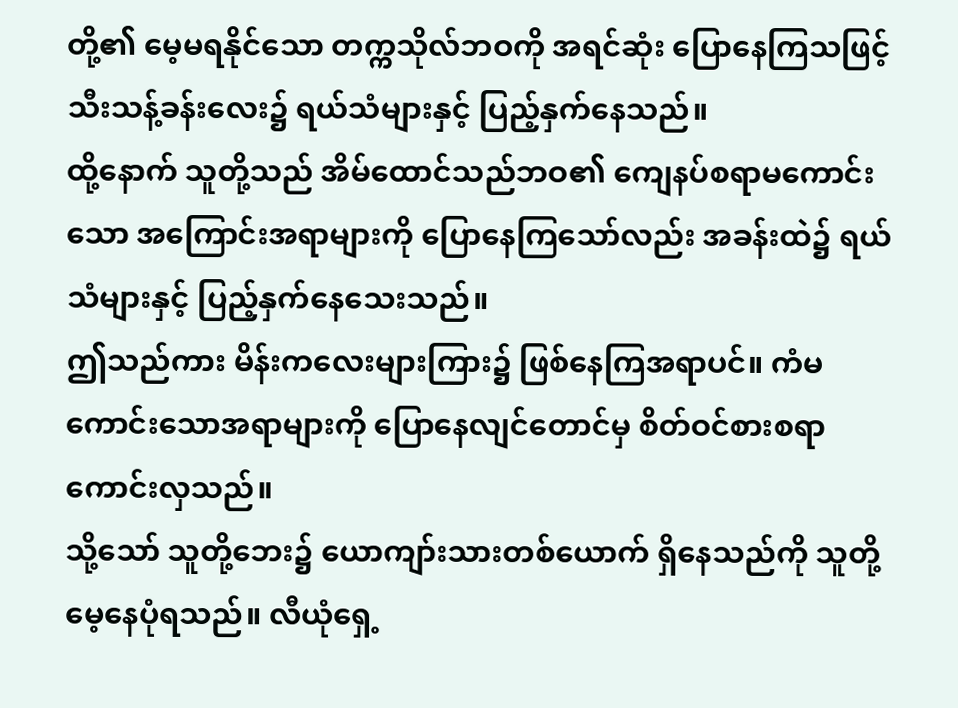တို့၏ မေ့မရနိုင်သော တက္ကသိုလ်ဘဝကို အရင်ဆုံး ပြောနေကြသဖြင့် သီးသန့်ခန်းလေး၌ ရယ်သံများနှင့် ပြည့်နှက်နေသည်။
ထို့နောက် သူတို့သည် အိမ်ထောင်သည်ဘဝ၏ ကျေနပ်စရာမကောင်းသော အကြောင်းအရာများကို ပြောနေကြသော်လည်း အခန်းထဲ၌ ရယ်သံများနှင့် ပြည့်နှက်နေသေးသည်။
ဤသည်ကား မိန်းကလေးများကြား၌ ဖြစ်နေကြအရာပင်။ ကံမကောင်းသောအရာများကို ပြောနေလျင်တောင်မှ စိတ်ဝင်စားစရာ ကောင်းလှသည်။
သို့သော် သူတို့ဘေး၌ ယောကျာ်းသားတစ်ယောက် ရှိနေသည်ကို သူတို့ မေ့နေပုံရသည်။ လီယုံရှေ့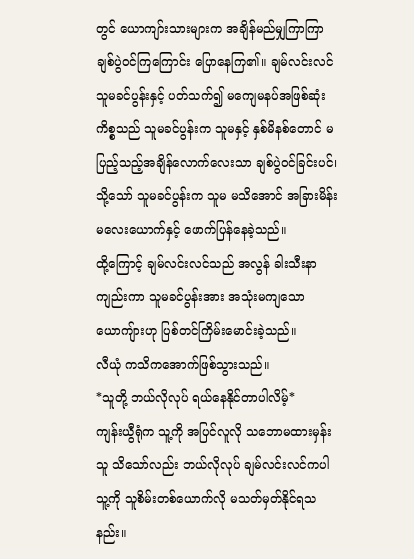တွင် ယောကျာ်းသားများက အချိန်မည်မျှကြာကြာ ချစ်ပွဲဝင်ကြကြောင်း ပြောနေကြ၏။ ချမ်လင်းလင် သူမခင်ပွန်းနှင့် ပတ်သက်၍ မကျေမနပ်အဖြစ်ဆုံးကိစ္စသည် သူမခင်ပွန်းက သူမနှင့် နှစ်မိနစ်တောင် မပြည့်သည့်အချိန်လောက်လေးသာ ချစ်ပွဲဝင်ခြင်းပင်၊ သို့သော် သူမခင်ပွန်းက သူမ မသိအောင် အခြားမိန်းမလေးယောက်နှင့် ဖောက်ပြန်နေခဲ့သည်။
ထို့ကြောင့် ချမ်လင်းလင်သည် အလွန် ခါးသီးနာကျည်းကာ သူမခင်ပွန်းအား အသုံးမကျသော ယောကျ်ားဟု ပြစ်တင်ကြိမ်းမောင်းခဲ့သည်။
လီယုံ ကသိကအောက်ဖြစ်သွားသည်။
*သူတို့ ဘယ်လိုလုပ် ရယ်နေနိုင်တာပါလိမ့်*
ကျန်းယွီရုံက သူ့ကို အပြင်လူလို သဘောမထားမှန်း သူ သိသော်လည်း ဘယ်လိုလုပ် ချမ်လင်းလင်ကပါ သူ့ကို သူစိမ်းတစ်ယောက်လို မသတ်မှတ်နိုင်ရသနည်း။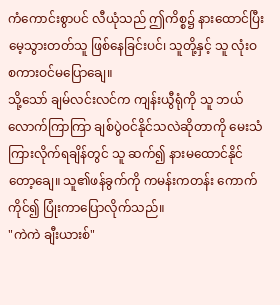ကံကောင်းစွာပင် လီယုံသည် ဤကိစ္စ၌ နားထောင်ပြီး မေ့သွားတတ်သူ ဖြစ်နေခြင်းပင်၊ သူတို့နှင့် သူ လုံးဝ စကားဝင်မပြောချေ။
သို့သော် ချမ်လင်းလင်က ကျန်းယွီရုံကို သူ ဘယ်လောက်ကြာကြာ ချစ်ပွဲဝင်နိုင်သလဲဆိုတာကို မေးသံကြားလိုက်ရချိန်တွင် သူ ဆက်၍ နားမထောင်နိုင်တော့ချေ။ သူ၏ဖန်ခွက်ကို ကမန်းကတန်း ကောက်ကိုင်၍ ပြုံးကာပြောလိုက်သည်။
"ကဲကဲ ချီးယားစ်"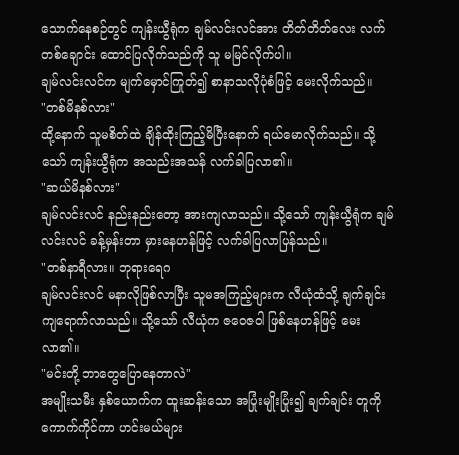သောက်နေစဉ်တွင် ကျန်းယွီရုံက ချမ်လင်းလင်အား တိတ်တိတ်လေး လက်တစ်ချောင်း ထောင်ပြလိုက်သည်ကို သူ မမြင်လိုက်ပါ။
ချမ်လင်းလင်က မျက်မှောင်ကြုတ်၍ စာနာသလိုပုံစံဖြင့် မေးလိုက်သည်။
"တစ်မိနစ်လား"
ထို့နောက် သူမစိတ်ထဲ ချိန်ထိုးကြည့်မိပြီးနောက် ရယ်မောလိုက်သည်။ သို့သော် ကျန်းယွီရုံက အသည်းအသန် လက်ခါပြလာ၏။
"ဆယ်မိနစ်လား"
ချမ်လင်းလင် နည်းနည်းတော့ အားကျလာသည်။ သို့သော် ကျန်းယွီရုံက ချမ်လင်းလင် ခန့်မှန်းတာ မှားနေဟန်ဖြင့် လက်ခါပြလာပြန်သည်။
"တစ်နာရီလား။ ဘုရားရေဂ
ချမ်လင်းလင် မနာလိုဖြစ်လာပြီး သူမအကြည့်များက လီယုံထံသို့ ချက်ချင်း ကျရောက်လာသည်။ သို့သော် လီယုံက ဇဝေဇဝါ ဖြစ်နေဟန်ဖြင့် မေးလာ၏။
"မင်းတို့ ဘာတွေပြောနေတာလဲ"
အမျိုးသမီး နှစ်ယောက်က ထူးဆန်းသော အပြုံးမျိုးပြုံး၍ ချက်ချင်း တူကိုကောက်ကိုင်ကာ ဟင်းမယ်များ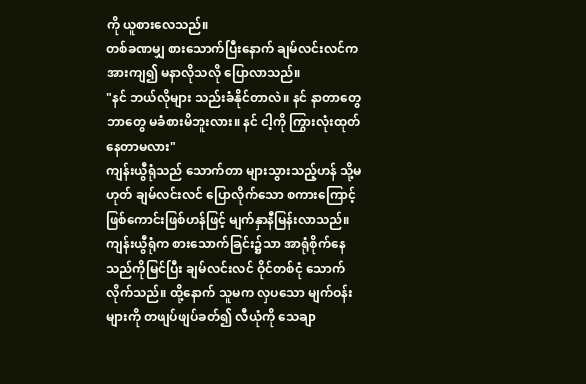ကို ယူစားလေသည်။
တစ်ခဏမျှ စားသောက်ပြီးနောက် ချမ်လင်းလင်က အားကျ၍ မနာလိုသလို ပြောလာသည်။
"နင် ဘယ်လိုများ သည်းခံနိုင်တာလဲ။ နင် နာတာတွေဘာတွေ မခံစားမိဘူးလား။ နင် ငါ့ကို ကြွားလုံးထုတ်နေတာမလား"
ကျန်းယွီရုံသည် သောက်တာ များသွားသည့်ဟန် သို့မဟုတ် ချမ်လင်းလင် ပြောလိုက်သော စကားကြောင့် ဖြစ်ကောင်းဖြစ်ဟန်ဖြင့် မျက်နှာနီမြန်းလာသည်။
ကျန်းယွီရုံက စားသောက်ခြင်း၌သာ အာရုံစိုက်နေသည်ကိုမြင်ပြီး ချမ်လင်းလင် ဝိုင်တစ်ငုံ သောက်လိုက်သည်။ ထို့နောက် သူမက လှပသော မျက်ဝန်းများကို တဖျပ်ဖျပ်ခတ်၍ လီယုံကို သေချာ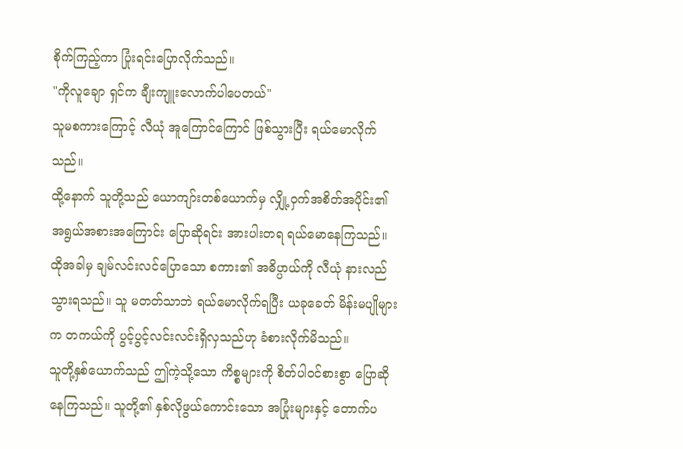စိုက်ကြည့်ကာ ပြုံးရင်းပြောလိုက်သည်။
"ကိုလူချော ရှင်က ချီးကျူးလောက်ပါပေတယ်"
သူမစကားကြောင့် လီယုံ အူကြောင်ကြောင် ဖြစ်သွားပြီး ရယ်မောလိုက်သည်။
ထို့နောက် သူတို့သည် ယောကျာ်းတစ်ယောက်မှ လျှို့ဝှက်အစိတ်အပိုင်း၏ အရွယ်အစားအကြောင်း ပြောဆိုရင်း အားပါးတရ ရယ်မောနေကြသည်။ ထိုအခါမှ ချမ်လင်းလင်ပြောသော စကား၏ အဓိပ္ပာယ်ကို လီယုံ နားလည်သွားရသည်။ သူ မတတ်သာဘဲ ရယ်မောလိုက်ရပြီး ယခုခေတ် မိန်းမပျိုများက တကယ်ကို ပွင့်ပွင့်လင်းလင်းရှိလှသည်ဟု ခံစားလိုက်မိသည်။
သူတို့နှစ်ယောက်သည် ဤကဲ့သို့သော ကိစ္စများကို စိတ်ပါဝင်စားစွာ ပြောဆိုနေကြသည်။ သူတို့၏ နှစ်လိုဖွယ်ကောင်းသော အပြုံးများနှင့် တောက်ပ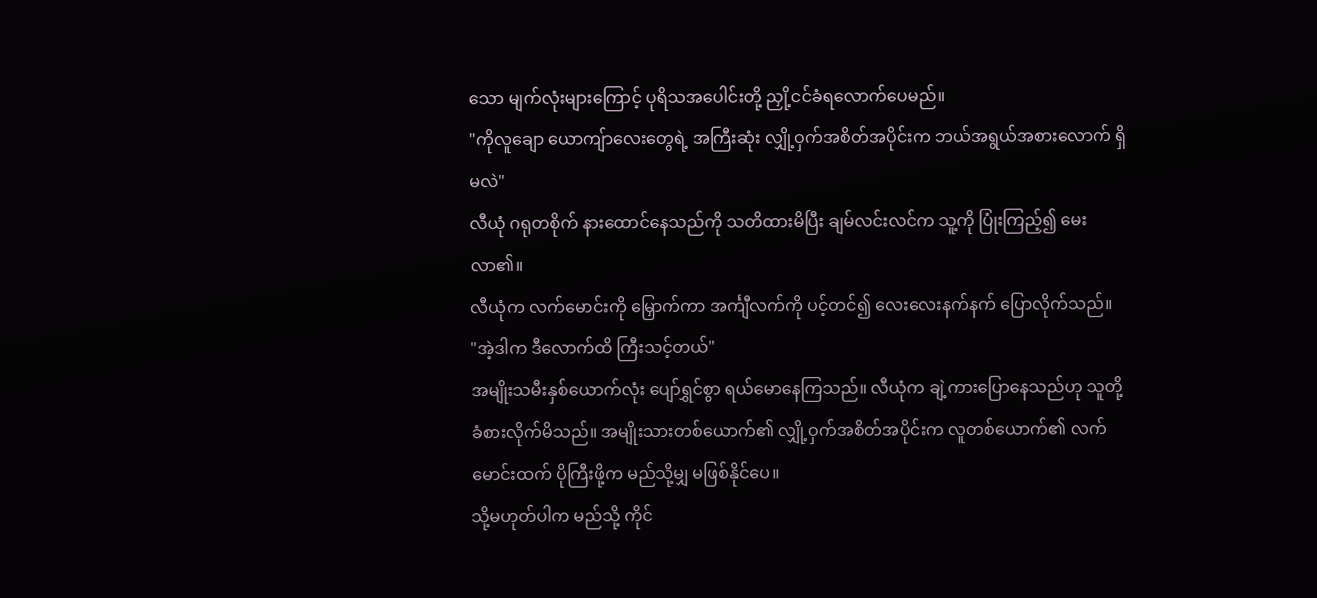သော မျက်လုံးများကြောင့် ပုရိသအပေါင်းတို့ ညှို့ငင်ခံရလောက်ပေမည်။
"ကိုလူချော ယောကျ်ာလေးတွေရဲ့ အကြီးဆုံး လျှို့ဝှက်အစိတ်အပိုင်းက ဘယ်အရွယ်အစားလောက် ရှိမလဲ"
လီယုံ ဂရုတစိုက် နားထောင်နေသည်ကို သတိထားမိပြီး ချမ်လင်းလင်က သူ့ကို ပြုံးကြည့်၍ မေးလာ၏။
လီယုံက လက်မောင်းကို မြှောက်ကာ အင်္ကျီလက်ကို ပင့်တင်၍ လေးလေးနက်နက် ပြောလိုက်သည်။
"အဲ့ဒါက ဒီလောက်ထိ ကြီးသင့်တယ်"
အမျိုးသမီးနှစ်ယောက်လုံး ပျော်ရွှင်စွာ ရယ်မောနေကြသည်။ လီယုံက ချဲ့ကားပြောနေသည်ဟု သူတို့ ခံစားလိုက်မိသည်။ အမျိုးသားတစ်ယောက်၏ လျှို့ဝှက်အစိတ်အပိုင်းက လူတစ်ယောက်၏ လက်မောင်းထက် ပိုကြီးဖို့က မည်သို့မျှ မဖြစ်နိုင်ပေ။
သို့မဟုတ်ပါက မည်သို့ ကိုင်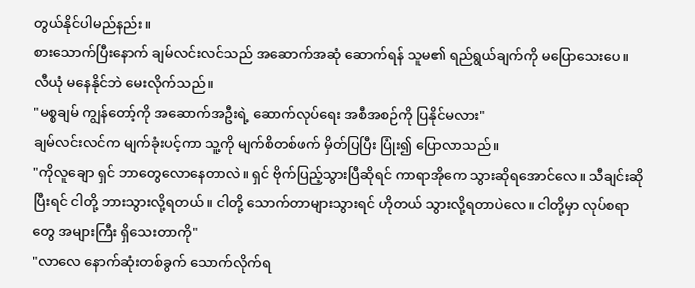တွယ်နိုင်ပါမည်နည်း။
စားသောက်ပြီးနောက် ချမ်လင်းလင်သည် အဆောက်အဆုံ ဆောက်ရန် သူမ၏ ရည်ရွယ်ချက်ကို မပြောသေးပေ။ လီယုံ မနေနိုင်ဘဲ မေးလိုက်သည်။
"မစ္စချမ် ကျွန်တော့်ကို အဆောက်အဦးရဲ့ ဆောက်လုပ်ရေး အစီအစဉ်ကို ပြနိုင်မလား"
ချမ်လင်းလင်က မျက်ခုံးပင့်ကာ သူ့ကို မျက်စိတစ်ဖက် မှိတ်ပြပြီး ပြုံး၍ ပြောလာသည်။
"ကိုလူချော ရှင် ဘာတွေလောနေတာလဲ။ ရှင် ဗိုက်ပြည့်သွားပြီဆိုရင် ကာရာအိုကေ သွားဆိုရအောင်လေ။ သီချင်းဆိုပြီးရင် ငါတို့ ဘားသွားလို့ရတယ်။ ငါတို့ သောက်တာများသွားရင် ဟိုတယ် သွားလို့ရတာပဲလေ။ ငါတို့မှာ လုပ်စရာတွေ အများကြီး ရှိသေးတာကို"
"လာလေ နောက်ဆုံးတစ်ခွက် သောက်လိုက်ရ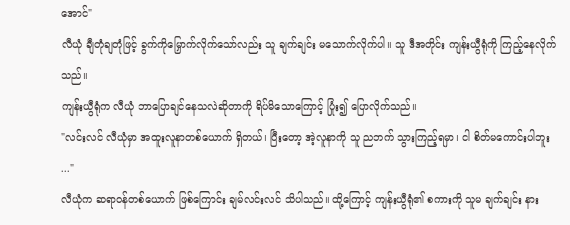အောင်"
လီယုံ ချီတုံချတုံဖြင့် ခွက်ကိုမြှောက်လိုက်သော်လည်း သူ ချက်ချင်း မသောက်လိုက်ပါ။ သူ ဒီအတိုင်း ကျန်းယွီရုံကို ကြည့်နေလိုက်သည်။
ကျန်းယွီရုံက လီယုံ ဘာပြောချင်နေသလဲဆိုတာကို ရိပ်မိသောကြောင့် ပြုံး၍ ပြောလိုက်သည်။
"လင်းလင် လီယုံမှာ အထူးလူနာတစ်ယောက် ရှိတယ်၊ ပြီးတော့ အဲ့လူနာကို သူ ညဘက် သွားကြည့်ရမှာ၊ ငါ စိတ်မကောင်းပါဘူး ..."
လီယုံက ဆရာဝန်တစ်ယောက် ဖြစ်ကြောင်း ချမ်လင်းလင် သိပါသည်။ ထို့ကြောင့် ကျန်းယွီရုံ၏ စကားကို သူမ ချက်ချင်း နား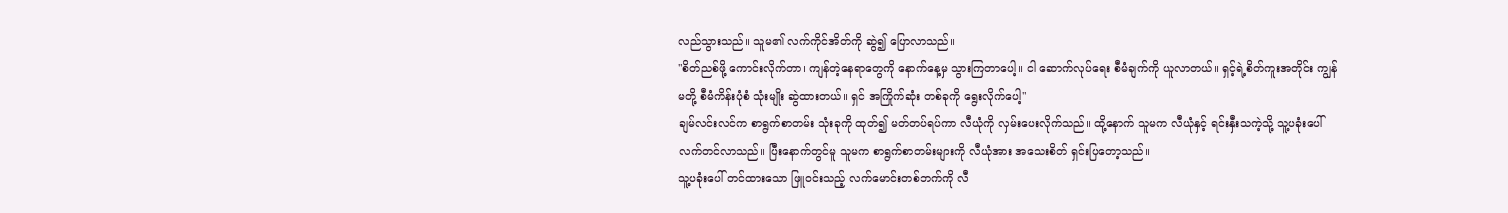လည်သွားသည်။ သူမ၏ လက်ကိုင်အိတ်ကို ဆွဲ၍ ပြောလာသည်။
"စိတ်ညစ်ဖို့ ကောင်းလိုက်တာ၊ ကျန်တဲ့နေရာတွေကို နောက်နေ့မှ သွားကြတာပေါ့။ ငါ ဆောက်လုပ်ရေး စီမံချက်ကို ယူလာတယ်။ ရှင့်ရဲ့စိတ်ကူးအတိုင်း ကျွန်မတို့ စီမံကိန်းပုံစံ သုံးမျိုး ဆွဲထားတယ်။ ရှင် အကြိုက်ဆုံး တစ်ခုကို ရွေးလိုက်ပေါ့"
ချမ်လင်းလင်က စာရွက်စာတမ်း သုံးခုကို ထုတ်၍ မတ်တပ်ရပ်ကာ လီယုံကို လှမ်းပေးလိုက်သည်။ ထို့နောက် သူမက လီယုံနှင့် ရင်းနှီးသကဲ့သို့ သူ့ပခုံးပေါ် လက်တင်လာသည်။ ပြီးနောက်တွင်မူ သူမက စာရွက်စာတမ်းများကို လီယုံအား အသေးစိတ် ရှင်းပြတော့သည်။
သူ့ပခုံးပေါ် တင်ထားသော ဖြူဝင်းသည့် လက်မောင်းတစ်ဘက်ကို လီ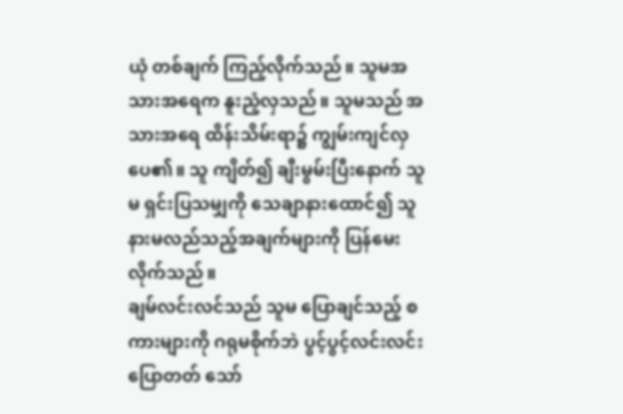ယုံ တစ်ချက် ကြည့်လိုက်သည်။ သူမအသားအရေက နူးညံ့လှသည်။ သူမသည် အသားအရေ ထိန်းသိမ်းရာ၌ ကျွမ်းကျင်လှပေ၏။ သူ ကျိတ်၍ ချီးမွမ်းပြီးနောက် သူမ ရှင်းပြသမျှကို သေချာနားထောင်၍ သူ နားမလည်သည့်အချက်များကို ပြန်မေးလိုက်သည်။
ချမ်လင်းလင်သည် သူမ ပြောချင်သည့် စကားများကို ဂရုမစိုက်ဘဲ ပွင့်ပွင့်လင်းလင်း ပြောတတ် သော်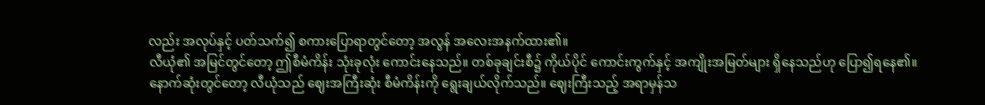လည်း အလုပ်နှင့် ပတ်သက်၍ စကားပြောရာတွင်တော့ အလွန် အလေးအနက်ထား၏။
လီယုံ၏ အမြင်တွင်တော့ ဤစီမံကိန်း သုံးခုလုံး ကောင်းနေသည်။ တစ်ခုချင်းစီ၌ ကိုယ်ပိုင် ကောင်းကွက်နှင့် အကျိုးအမြတ်များ ရှိနေသည်ဟု ပြော၍ရနေ၏။
နောက်ဆုံးတွင်တော့ လီယုံသည် ဈေးအကြီးဆုံး စီမံကိန်းကို ရွေးချယ်လိုက်သည်။ ဈေးကြီးသည့် အရာမှန်သ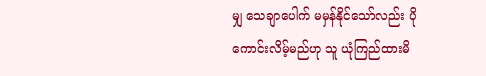မျှ သေချာပေါက် မမှန်နိုင်သော်လည်း ပိုကောင်းလိမ့်မည်ဟု သူ ယုံကြည်ထားမိ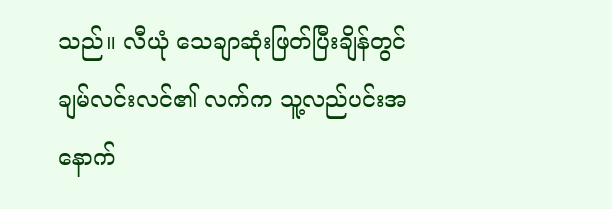သည်။ လီယုံ သေချာဆုံးဖြတ်ပြီးချိန်တွင် ချမ်လင်းလင်၏ လက်က သူ့လည်ပင်းအနောက်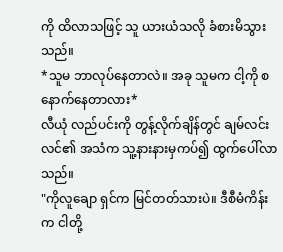ကို ထိလာသဖြင့် သူ ယားယံသလို ခံစားမိသွားသည်။
*သူမ ဘာလုပ်နေတာလဲ။ အခု သူမက ငါ့ကို စနောက်နေတာလား*
လီယုံ လည်ပင်းကို တွန့်လိုက်ချိန်တွင် ချမ်လင်းလင်၏ အသံက သူ့နားနားမှကပ်၍ ထွက်ပေါ်လာသည်။
"ကိုလူချော ရှင်က မြင်တတ်သားပဲ။ ဒီစီမံကိန်းက ငါတို့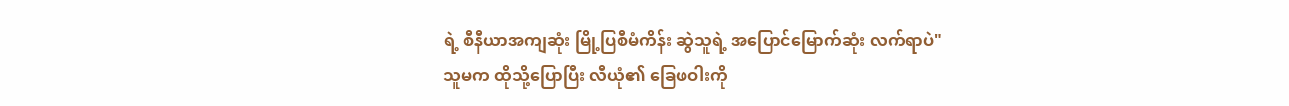ရဲ့ စီနီယာအကျဆုံး မြို့ပြစီမံကိန်း ဆွဲသူရဲ့ အပြောင်မြောက်ဆုံး လက်ရာပဲ"
သူမက ထိုသို့ပြောပြီး လီယုံ၏ ခြေဖဝါးကို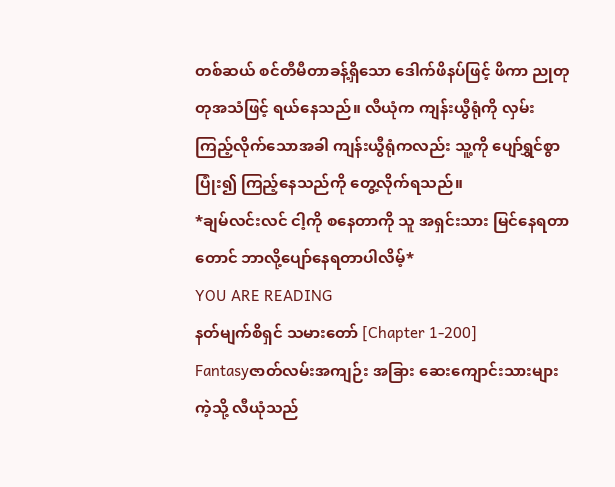တစ်ဆယ် စင်တီမီတာခန့်ရှိသော ဒေါက်ဖိနပ်ဖြင့် ဖိကာ ညုတုတုအသံဖြင့် ရယ်နေသည်။ လီယုံက ကျန်းယွီရုံကို လှမ်းကြည့်လိုက်သောအခါ ကျန်းယွီရုံကလည်း သူ့ကို ပျော်ရွှင်စွာပြုံး၍ ကြည့်နေသည်ကို တွေ့လိုက်ရသည်။
*ချမ်လင်းလင် ငါ့ကို စနေတာကို သူ အရှင်းသား မြင်နေရတာတောင် ဘာလို့ပျော်နေရတာပါလိမ့်*
YOU ARE READING
နတ်မျက်စိရှင် သမားတော် [Chapter 1-200]
Fantasyဇာတ်လမ်းအကျဉ်း အခြား ဆေးကျောင်းသားများကဲ့သို့ လီယုံသည်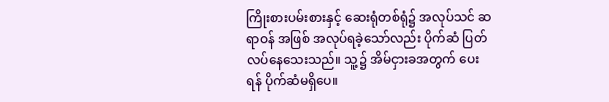ကြိုးစားပမ်းစားနှင့် ဆေးရုံတစ်ရုံ၌ အလုပ်သင် ဆရာဝန် အဖြစ် အလုပ်ရခဲ့သော်လည်း ပိုက်ဆံ ပြတ်လပ်နေသေးသည်။ သူ့၌ အိမ်ငှားခအတွက် ပေးရန် ပိုက်ဆံမရှိပေ။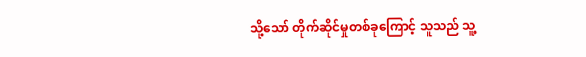သို့သော် တိုက်ဆိုင်မှုတစ်ခုကြောင့် သူသည် သူ့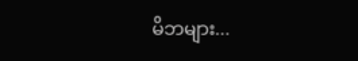မိဘများ...